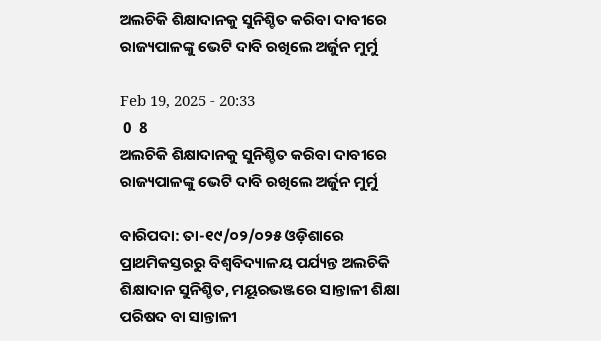ଅଲଚିକି ଶିକ୍ଷାଦାନକୁ ସୁନିଶ୍ଚିତ କରିବା ଦାବୀରେ ରାଜ୍ୟପାଳଙ୍କୁ ଭେଟି ଦାବି ରଖିଲେ ଅର୍ଜୁନ ମୁର୍ମୁ

Feb 19, 2025 - 20:33
 0  8
ଅଲଚିକି ଶିକ୍ଷାଦାନକୁ ସୁନିଶ୍ଚିତ କରିବା ଦାବୀରେ ରାଜ୍ୟପାଳଙ୍କୁ ଭେଟି ଦାବି ରଖିଲେ ଅର୍ଜୁନ ମୁର୍ମୁ

ବାରିପଦା: ତା-୧୯/୦୨/୦୨୫ ଓଡ଼ିଶାରେ ପ୍ରାଥମିକସ୍ତରରୁ ବିଶ୍ଵବିଦ୍ୟାଳୟ ପର୍ଯ୍ୟନ୍ତ ଅଲଚିକି ଶିକ୍ଷାଦାନ ସୁନିଶ୍ଚିତ, ମୟୂରଭଞ୍ଜରେ ସାନ୍ତାଳୀ ଶିକ୍ଷା ପରିଷଦ ବା ସାନ୍ତାଳୀ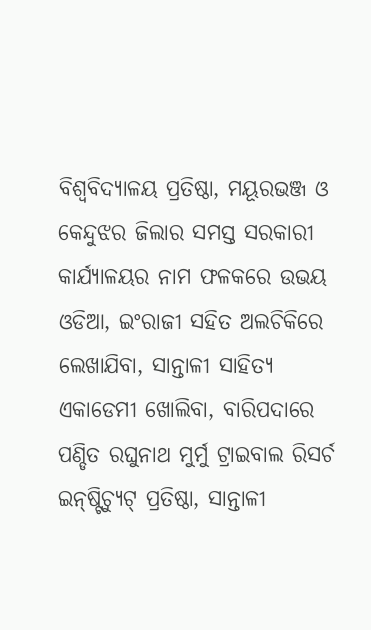ବିଶ୍ଵବିଦ୍ୟାଳୟ ପ୍ରତିଷ୍ଠା, ମୟୂରଭଞ୍ଜ ଓ କେନ୍ଦୁଝର ଜିଲାର ସମସ୍ତ ସରକାରୀ କାର୍ଯ୍ୟାଳୟର ନାମ ଫଳକରେ ଉଭୟ ଓଡିଆ, ଇଂରାଜୀ ସହିତ ଅଲଚିକିରେ ଲେଖାଯିବା, ସାନ୍ତାଳୀ ସାହିତ୍ୟ ଏକାଡେମୀ ଖୋଲିବା, ବାରିପଦାରେ ପଣ୍ଡିତ ରଘୁନାଥ ମୁର୍ମୁ ଟ୍ରାଇବାଲ ରିସର୍ଚ ଇନ୍‌ଷ୍ଟିଚ୍ୟୁଟ୍ ପ୍ରତିଷ୍ଠା, ସାନ୍ତାଳୀ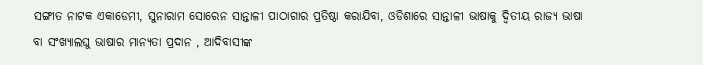ସଙ୍ଗୀତ ନାଟକ ଏକାଡେମୀ, ସୁନାରାମ ସୋରେନ ସାନ୍ତାଳୀ ପାଠାଗାର ପ୍ରତିଷ୍ଠା କରାଯିବା, ଓଡିଶାରେ ସାନ୍ତାଳୀ ଭାଷାକୁ ଦ୍ଵିତୀୟ ରାଜ୍ୟ ଭାଷା ବା ସଂଖ୍ୟାଲଘୁ ଭାଷାର ମାନ୍ୟତା ପ୍ରଦାନ , ଆଦିବାସୀଙ୍କ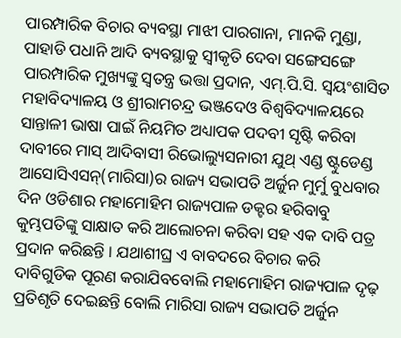ପାରମ୍ପାରିକ ବିଚାର ବ୍ୟବସ୍ଥା ମାଝୀ ପାରଗାନା, ମାନକି ମୁଣ୍ଡା, ପାହାଡି ପଧାନି ଆଦି ବ୍ୟବସ୍ଥାକୁ ସ୍ୱୀକୃତି ଦେବା ସଙ୍ଗେସଙ୍ଗେ ପାରମ୍ପାରିକ ମୁଖ୍ୟଙ୍କୁ ସ୍ୱତନ୍ତ୍ର ଭତ୍ତା ପ୍ରଦାନ, ଏମ୍.ପି.ସି. ସ୍ଵୟଂଶାସିତ ମହାବିଦ୍ୟାଳୟ ଓ ଶ୍ରୀରାମଚନ୍ଦ୍ର ଭଞ୍ଜଦେଓ ବିଶ୍ଵବିଦ୍ୟାଳୟରେ ସାନ୍ତାଳୀ ଭାଷା ପାଇଁ ନିୟମିତ ଅଧ୍ୟାପକ ପଦବୀ ସୃଷ୍ଟି କରିବା ଦାବୀରେ ମାସ୍ ଆଦିବାସୀ ରିଭୋଲ୍ୟୁସନାରୀ ଯୁଥ୍ ଏଣ୍ଡ ଷ୍ଟୁଡେଣ୍ଡ ଆସୋସିଏସନ୍(ମାରିସା)ର ରାଜ୍ୟ ସଭାପତି ଅର୍ଜୁନ ମୁର୍ମୁ ବୁଧବାର ଦିନ ଓଡିଶାର ମହାମୋହିମ ରାଜ୍ୟପାଳ ଡକ୍ଟର ହରିବାବୁ କୁମ୍ଭପତିଙ୍କୁ ସାକ୍ଷାତ କରି ଆଲୋଚନା କରିବା ସହ ଏକ ଦାବି ପତ୍ର ପ୍ରଦାନ କରିଛନ୍ତି । ଯଥାଶୀଘ୍ର ଏ ବାବଦରେ ବିଚାର କରି ଦାବିଗୁଡିକ ପୂରଣ କରାଯିବବୋଲି ମହାମୋହିମ ରାଜ୍ୟପାଳ ଦୃଢ଼ ପ୍ରତିଶୃତି ଦେଇଛନ୍ତି ବୋଲି ମାରିସା ରାଜ୍ୟ ସଭାପତି ଅର୍ଜୁନ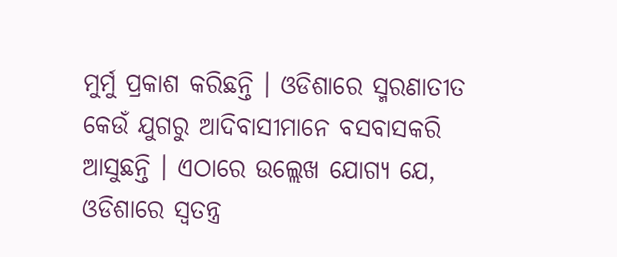ମୁର୍ମୁ ପ୍ରକାଶ କରିଛନ୍ତି । ଓଡିଶାରେ ସ୍ମରଣାତୀତ କେଉଁ ଯୁଗରୁ ଆଦିବାସୀମାନେ ବସବାସକରି ଆସୁଛନ୍ତି । ଏଠାରେ ଉଲ୍ଲେଖ ଯୋଗ୍ୟ ଯେ, ଓଡିଶାରେ ସ୍ଵତନ୍ତ୍ର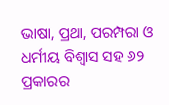ଭାଷା, ପ୍ରଥା, ପରମ୍ପରା ଓ ଧର୍ମୀୟ ବିଶ୍ୱାସ ସହ ୬୨ ପ୍ରକାରର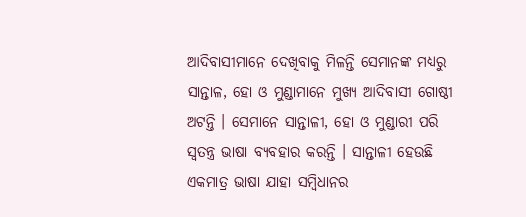ଆଦିବାସୀମାନେ ଦେଖିବାକୁ ମିଳନ୍ତି ସେମାନଙ୍କ ମଧ୍ୟରୁ ସାନ୍ତାଳ, ହୋ ଓ ମୁଣ୍ଡାମାନେ ମୁଖ୍ୟ ଆଦିବାସୀ ଗୋଷ୍ଠୀ ଅଟନ୍ତି । ସେମାନେ ସାନ୍ତାଳୀ, ହୋ ଓ ମୁଣ୍ଡାରୀ ପରି ସ୍ଵତନ୍ତ୍ର ଭାଷା ବ୍ୟବହାର କରନ୍ତି । ସାନ୍ତାଳୀ ହେଉଛି ଏକମାତ୍ର ଭାଷା ଯାହା ସମ୍ବିଧାନର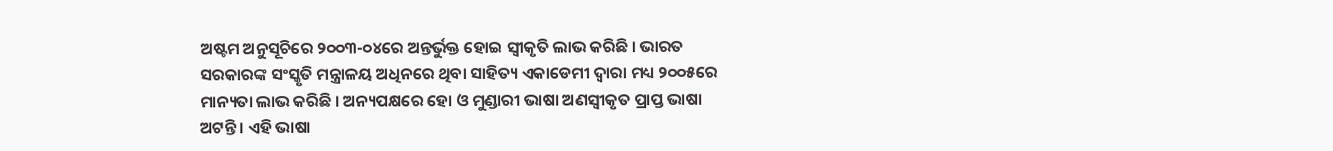ଅଷ୍ଟମ ଅନୁସୂଚିରେ ୨୦୦୩-୦୪ରେ ଅନ୍ତର୍ଭୁକ୍ତ ହୋଇ ସ୍ୱୀକୃତି ଲାଭ କରିଛି । ଭାରତ ସରକାରଙ୍କ ସଂସ୍କୃତି ମନ୍ତ୍ରାଳୟ ଅଧିନରେ ଥିବା ସାହିତ୍ୟ ଏକାଡେମୀ ଦ୍ୱାରା ମଧ୍ୟ ୨୦୦୫ରେ ମାନ୍ୟତା ଲାଭ କରିଛି । ଅନ୍ୟପକ୍ଷରେ ହୋ ଓ ମୁଣ୍ଡାରୀ ଭାଷା ଅଣସ୍ଵୀକୃତ ପ୍ରାପ୍ତ ଭାଷା ଅଟନ୍ତି । ଏହି ଭାଷା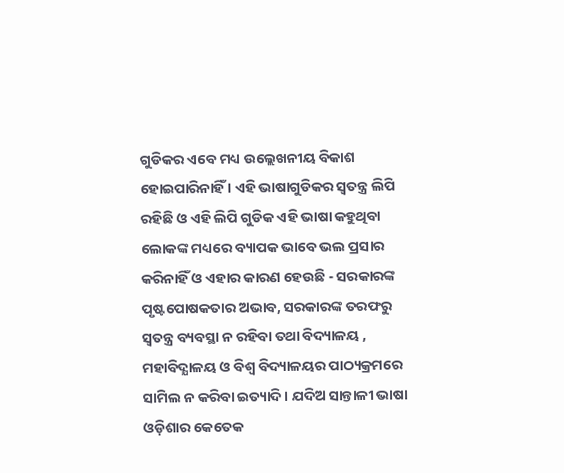ଗୁଡିକର ଏବେ ମଧ୍ୟ ଉଲ୍ଲେଖନୀୟ ବିକାଶ ହୋଇପାରିନାହିଁ । ଏହି ଭାଷାଗୁଡିକର ସ୍ୱତନ୍ତ୍ର ଲିପି ରହିଛି ଓ ଏହି ଲିପି ଗୁଡିକ ଏହି ଭାଷା କହୁଥିବା ଲୋକଙ୍କ ମଧ୍ୟରେ ବ୍ୟାପକ ଭାବେ ଭଲ ପ୍ରସାର କରିନାହିଁ ଓ ଏହାର କାରଣ ହେଉଛି - ସରକାରଙ୍କ ପୃଷ୍ଟପୋଷକତାର ଅଭାବ, ସରକାରଙ୍କ ତରଫରୁ ସ୍ୱତନ୍ତ୍ର ବ୍ୟବସ୍ଥା ନ ରହିବା ତଥା ବିଦ୍ୟାଳୟ , ମହାବିଦ୍ଯାଳୟ ଓ ବିଶ୍ଵ ବିଦ୍ୟାଳୟର ପାଠ୍ୟକ୍ରମରେ ସାମିଲ ନ କରିବା ଇତ୍ୟାଦି । ଯଦିଅ ସାନ୍ତାଳୀ ଭାଷା ଓଡ଼ିଶାର କେତେକ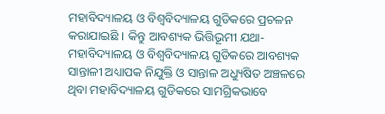ମହାବିଦ୍ୟାଳୟ ଓ ବିଶ୍ଵବିଦ୍ୟାଳୟ ଗୁଡିକରେ ପ୍ରଚଳନ କରାଯାଇଛି । କିନ୍ତୁ ଆବଶ୍ୟକ ଭିତ୍ତିଭୂମୀ ଯଥା- ମହାବିଦ୍ୟାଳୟ ଓ ବିଶ୍ବବିଦ୍ୟାଳୟ ଗୁଡିକରେ ଆବଶ୍ୟକ ସାନ୍ତାଳୀ ଅଧ୍ୟାପକ ନିଯୁକ୍ତି ଓ ସାନ୍ତାଳ ଅଧ୍ୟୁଷିତ ଅଞ୍ଚଳରେ ଥିବା ମହାବିଦ୍ୟାଳୟ ଗୁଡିକରେ ସାମଗ୍ରିକଭାବେ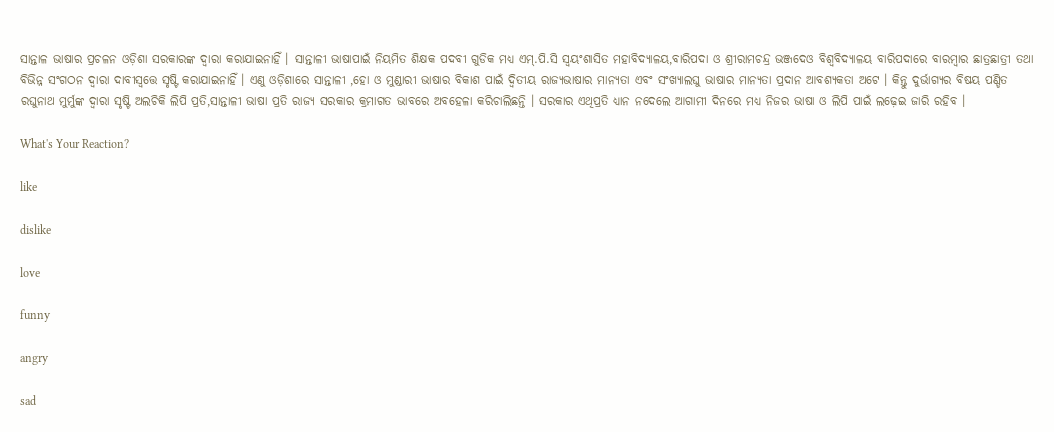ସାନ୍ତାଳ ଭାଷାର ପ୍ରଚଳନ ଓଡ଼ିଶା ସରକାରଙ୍କ ଦ୍ଵାରା କରାଯାଇନାହିଁ । ସାନ୍ତାଳୀ ଭାଷାପାଇଁ ନିୟମିତ ଶିକ୍ଷକ ପଦବୀ ଗୁଡିକ ମଧ୍ୟ ଏମ୍.ପି.ସି ସ୍ୱୟଂଶାସିତ ମହାବିଦ୍ୟାଳୟ,ବାରିପଦା ଓ ଶ୍ରୀରାମଚନ୍ଦ୍ର ଭଞ୍ଜଦେଓ ବିଶ୍ଵବିଦ୍ଯାଳୟ ବାରିପଦାରେ ବାରମ୍ଵାର ଛାତ୍ରଛାତ୍ରୀ ତଥା ବିଭିନ୍ନ ସଂଗଠନ ଦ୍ୱାରା ଦାବୀସ୍ୱତ୍ତେ ସୃଷ୍ଟି କରାଯାଇନାହିଁ । ଏଣୁ ଓଡ଼ିଶାରେ ସାନ୍ତାଳୀ ,ହୋ ଓ ମୁଣ୍ଡାରୀ ଭାଷାର ବିକାଶ ପାଇଁ ଦ୍ଵିତୀୟ ରାଜ୍ୟଭାଷାର ମାନ୍ୟତା ଏବଂ ସଂଖ୍ୟାଲଘୁ ଭାଷାର ମାନ୍ୟତା ପ୍ରଦାନ ଆବଶ୍ୟକତା ଅଟେ । କିନ୍ତୁ ଦୁର୍ଭାଗ୍ୟର ବିଷୟ ପଣ୍ଡିତ ରଘୁନାଥ ମୁର୍ମୁଙ୍କ ଦ୍ୱାରା ସୃଷ୍ଟି ଅଲଚିକି ଲିପି ପ୍ରତି,ସାନ୍ତାଳୀ ଭାଷା ପ୍ରତି ରାଜ୍ୟ ସରକାର କ୍ରମାଗତ ଭାବରେ ଅବହେଳା କରିଚାଲିଛନ୍ତି । ସରକାର ଏଥିପ୍ରତି ଧ୍ୟାନ ନଦେଲେ ଆଗାମୀ ଦିନରେ ମଧ୍ୟ ନିଜର ଭାଷା ଓ ଲିପି ପାଇଁ ଲଢ଼େଇ ଜାରି ରହିବ ।

What's Your Reaction?

like

dislike

love

funny

angry

sad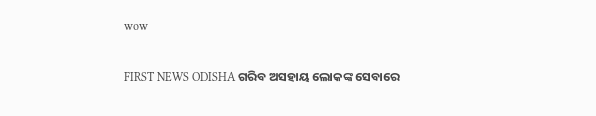wow

FIRST NEWS ODISHA ଗରିବ ଅସହାୟ ଲୋକଙ୍କ ସେବାରେ